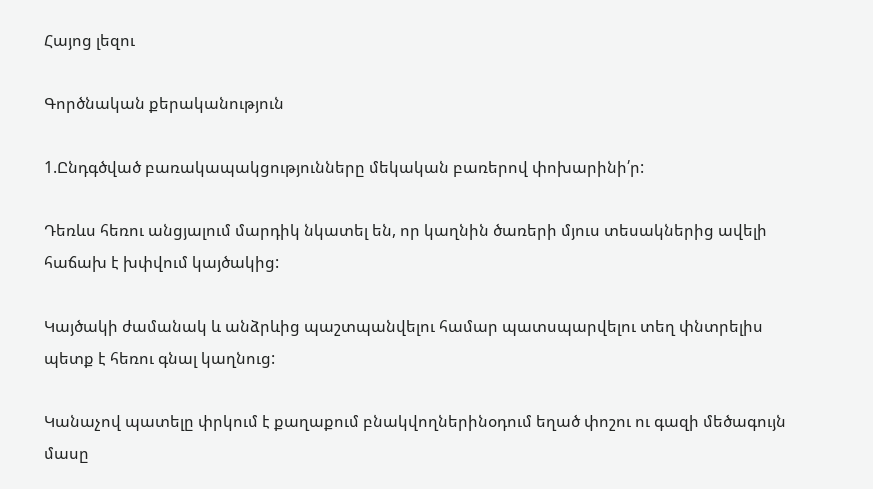Հայոց լեզու

Գործնական քերականություն

1.Ընդգծված բառակապակցությունները մեկական բառերով փոխարինի՛ր:

Դեռևս հեռու անցյալում մարդիկ նկատել են, որ կաղնին ծառերի մյուս տեսակներից ավելի հաճախ է խփվում կայծակից:

Կայծակի ժամանակ և անձրևից պաշտպանվելու համար պատսպարվելու տեղ փնտրելիս պետք է հեռու գնալ կաղնուց:

Կանաչով պատելը փրկում է քաղաքում բնակվողներինօդում եղած փոշու ու գազի մեծագույն մասը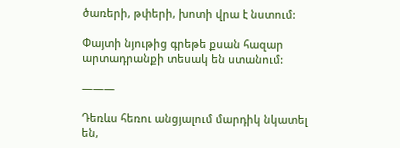ծառերի, թփերի, խոտի վրա է նստում:

Փայտի նյութից գրեթե քսան հազար արտադրանքի տեսակ են ստանում:

———

Դեռևս հեռու անցյալում մարդիկ նկատել են,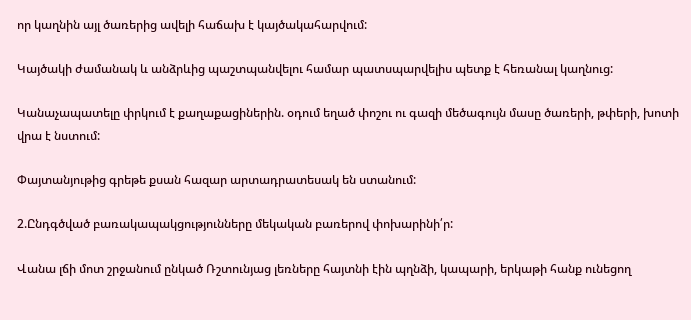որ կաղնին այլ ծառերից ավելի հաճախ է կայծակահարվում:

Կայծակի ժամանակ և անձրևից պաշտպանվելու համար պատսպարվելիս պետք է հեռանալ կաղնուց:

Կանաչապատելը փրկում է քաղաքացիներին. օդում եղած փոշու ու գազի մեծագույն մասը ծառերի, թփերի, խոտի վրա է նստում:

Փայտանյութից գրեթե քսան հազար արտադրատեսակ են ստանում:

2.Ընդգծված բառակապակցությունները մեկական բառերով փոխարինի՛ր:

Վանա լճի մոտ շրջանում ընկած Ռշտունյաց լեռները հայտնի էին պղնձի, կապարի, երկաթի հանք ունեցող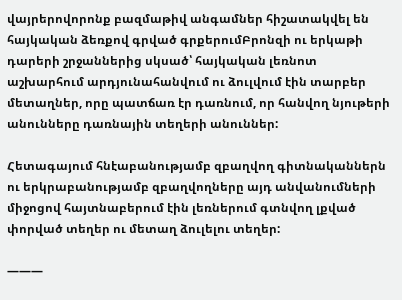վայրերովորոնք բազմաթիվ անգամներ հիշատակվել են հայկական ձեռքով գրված գրքերումԲրոնզի ու երկաթի դարերի շրջաններից սկսած՝ հայկական լեռնոտ աշխարհում արդյունահանվում ու ձուլվում էին տարբեր մետաղներ, որը պատճառ էր դառնում, որ հանվող նյութերի անունները դառնային տեղերի անուններ:

Հետագայում հնէաբանությամբ զբաղվող գիտնականներն ու երկրաբանությամբ զբաղվողները այդ անվանումների միջոցով հայտնաբերում էին լեռներում գտնվող լքված փորված տեղեր ու մետաղ ձուլելու տեղեր:

———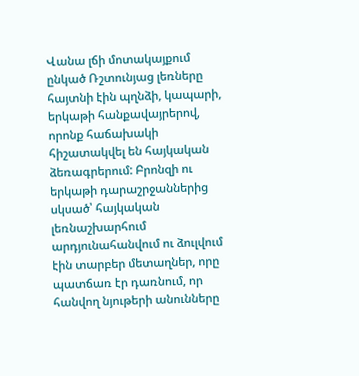Վանա լճի մոտակայքում ընկած Ռշտունյաց լեռները հայտնի էին պղնձի, կապարի, երկաթի հանքավայրերով, որոնք հաճախակի հիշատակվել են հայկական ձեռագրերում: Բրոնզի ու երկաթի դարաշրջաններից սկսած՝ հայկական լեռնաշխարհում արդյունահանվում ու ձուլվում էին տարբեր մետաղներ, որը պատճառ էր դառնում, որ հանվող նյութերի անունները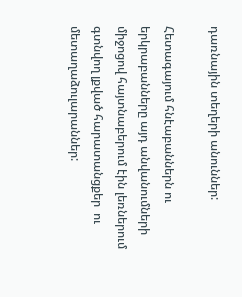դառնային տեղերի անուններ:

Հետագայում հնէաբաններն ու երկրաբանները այդ անվանումների միջոցով հայտնաբերում էին լեռներում գտնվող լքված հարատանցքեր  ու մետաղաձուլարաններ: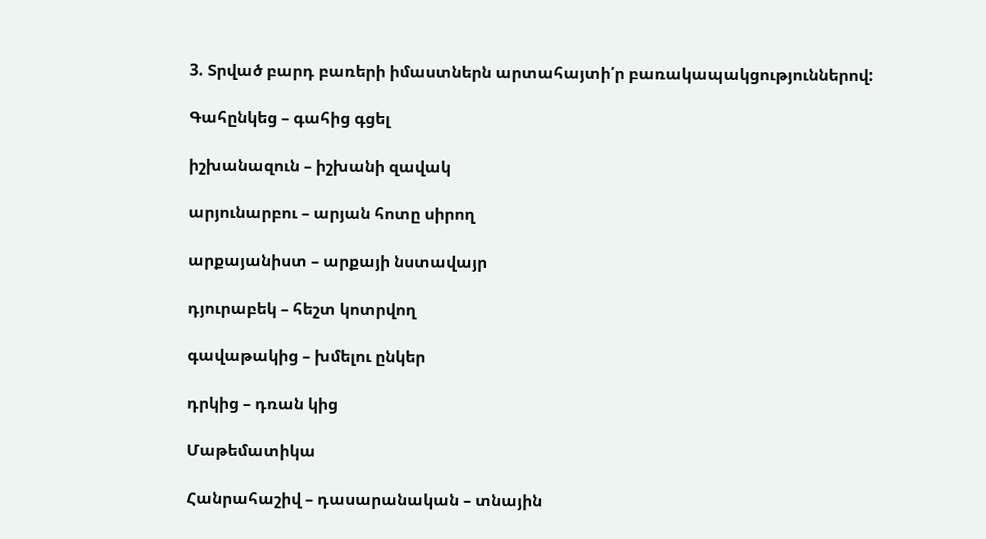3. Տրված բարդ բառերի իմաստներն արտահայտի՛ր բառակապակցություններով:

Գահընկեց – գահից գցել

իշխանազուն – իշխանի զավակ

արյունարբու – արյան հոտը սիրող

արքայանիստ – արքայի նստավայր

դյուրաբեկ – հեշտ կոտրվող

գավաթակից – խմելու ընկեր

դրկից – դռան կից

Մաթեմատիկա

Հանրահաշիվ – դասարանական – տնային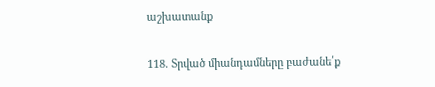աշխատանք

118. Տրված միանդամները բաժանե՛ք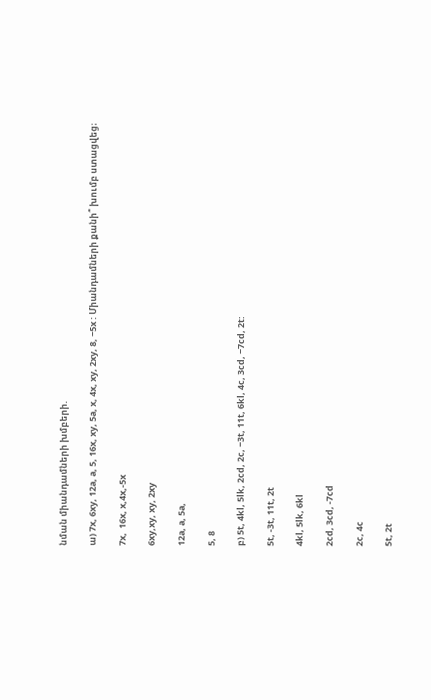նման միանդամների խմբերի.

ա) 7x, 6xy, 12a, a, 5, 16x, xy, 5a, x, 4x, xy, 2xy, 8, −5x : Միանդամների քանի՞ խումբ ստացվեց։

7x,  16x, x,4x,-5x

6xy,xy, xy, 2xy

12a, a, 5a,

5, 8

բ) 5t, 4kl, 5lk, 2cd, 2c, −3t, 11t, 6kl, 4c, 3cd, −7cd, 2t:

5t, -3t, 11t, 2t

4kl, 5lk, 6kl

2cd, 3cd, -7cd

2c, 4c

5t, 2t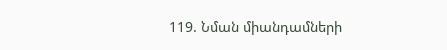119. Նման միանդամների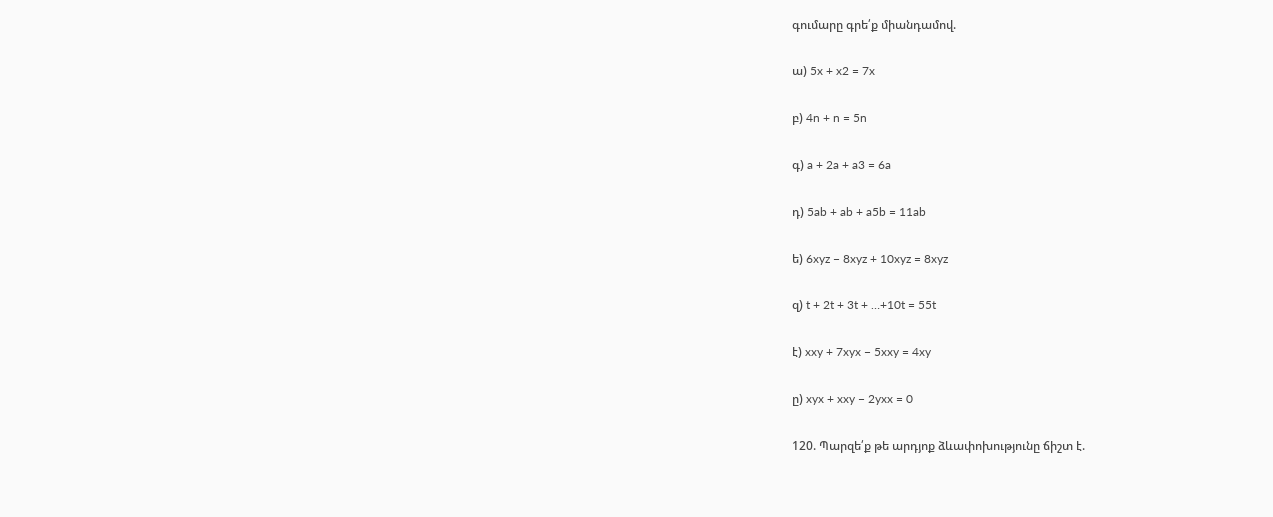գումարը գրե՛ք միանդամով.

ա) 5x + x2 = 7x

բ) 4n + n = 5n

գ) a + 2a + a3 = 6a

դ) 5ab + ab + a5b = 11ab

ե) 6xyz − 8xyz + 10xyz = 8xyz

զ) t + 2t + 3t + …+10t = 55t

է) xxy + 7xyx − 5xxy = 4xy

ը) xyx + xxy − 2yxx = 0

120. Պարզե՛ք թե արդյոք ձևափոխությունը ճիշտ է.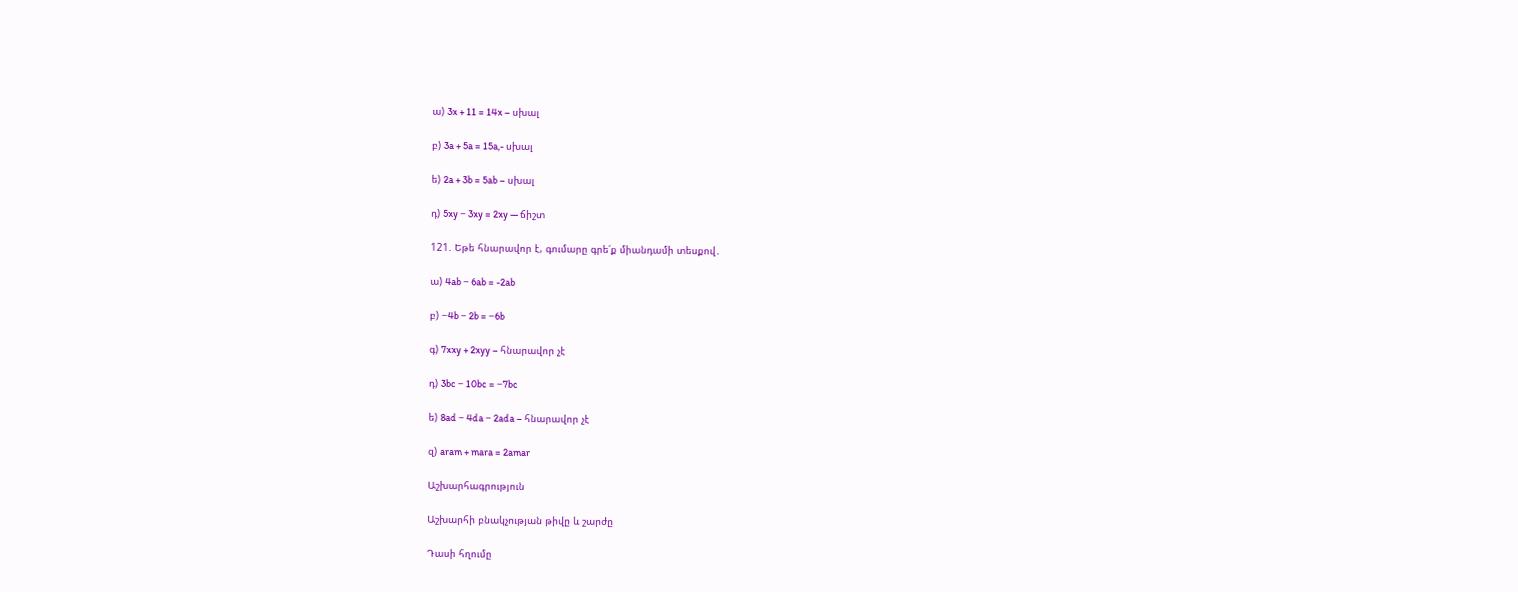ա) 3x + 11 = 14x – սխալ

բ) 3a + 5a = 15a,- սխալ

ե) 2a + 3b = 5ab – սխալ

դ) 5xy − 3xy = 2xy — ճիշտ

121. Եթե հնարավոր է, գումարը գրե՛ք միանդամի տեսքով․

ա) 4ab − 6ab = -2ab

բ) −4b − 2b = −6b

գ) 7xxy + 2xyy – հնարավոր չէ

դ) 3bc − 10bc = −7bc

ե) 8ad − 4da − 2ada – հնարավոր չէ

զ) aram + mara = 2amar

Աշխարհագրություն

Աշխարհի բնակչության թիվը և շարժը

Դասի հղումը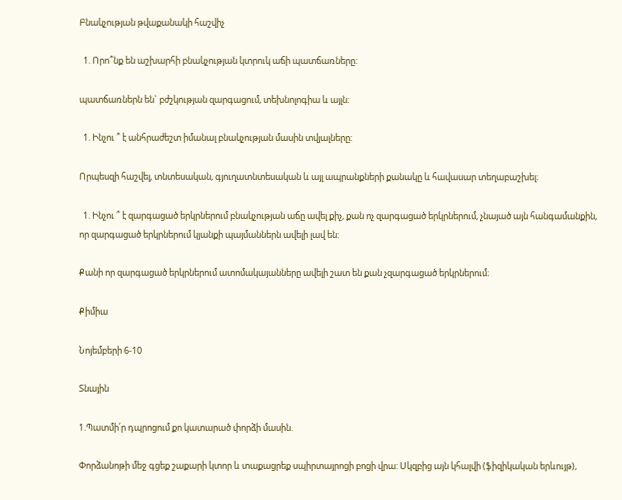Բնակչության թվաքանակի հաշվիչ

  1. Որո՞նք են աշխարհի բնակչության կտրուկ աճի պատճառները:

պատճառներն են` բժշկության զարգացում, տեխնոլոգիա և այլն:

  1. Ինչու ՞ է անհրաժեշտ իմանալ բնակչության մասին տվյալները:

Որպեսզի հաշվել, տնտեսական, գյուղատնտեսական և այլ ապրանքների քանակը և հավասար տեղաբաշխել։

  1. Ինչու ՞ է զարգացած երկրներում բնակչության աճը ավել քիչ, քան ոչ զարգացած երկրներում, չնայած այն հանգամանքին, որ զարգացած երկրներում կյանքի պայմաններն ավելի լավ են:

Քանի որ զարգացած երկրներում ատոմակայանները ավելի շատ են քան չզարգացած երկրներում։

Քիմիա

Նոյեմբերի 6-10

Տնային

1.Պատմի՛ր դպրոցում քո կատարած փորձի մասին.

Փորձանոթի մեջ գցեք շաքարի կտոր և տաքացրեք սպիրտայրոցի բոցի վրա: Սկզբից այն կհալվի (ֆիզիկական երևույթ),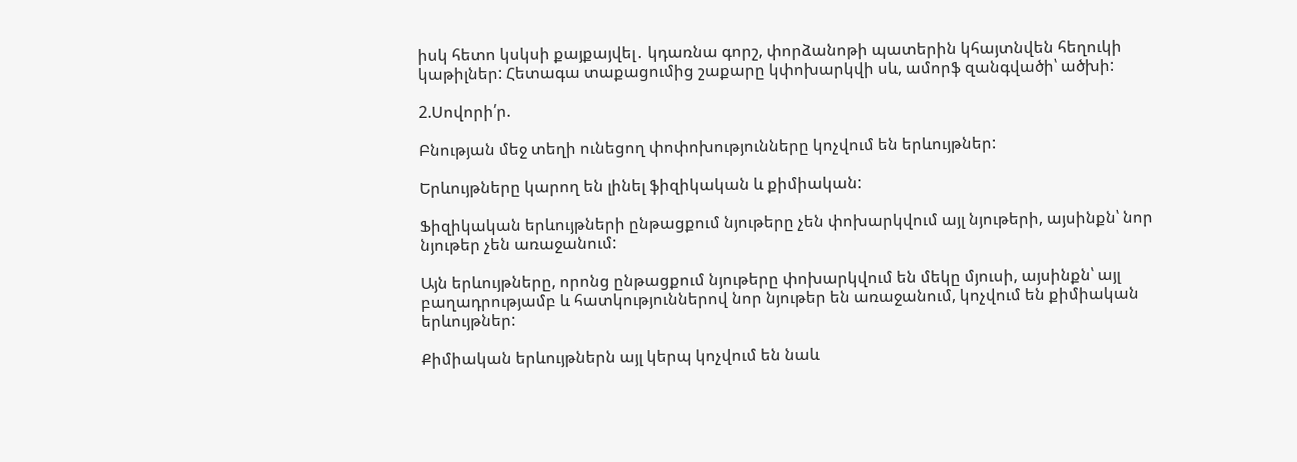իսկ հետո կսկսի քայքայվել․ կդառնա գորշ, փորձանոթի պատերին կհայտնվեն հեղուկի կաթիլներ: Հետագա տաքացումից շաքարը կփոխարկվի սև, ամորֆ զանգվածի՝ ածխի:

2.Սովորի՛ր.

Բնության մեջ տեղի ունեցող փոփոխությունները կոչվում են երևույթներ:

Երևույթները կարող են լինել ֆիզիկական և քիմիական:

Ֆիզիկական երևույթների ընթացքում նյութերը չեն փոխարկվում այլ նյութերի, այսինքն՝ նոր նյութեր չեն առաջանում:

Այն երևույթները, որոնց ընթացքում նյութերը փոխարկվում են մեկը մյուսի, այսինքն՝ այլ բաղադրությամբ և հատկություններով նոր նյութեր են առաջանում, կոչվում են քիմիական երևույթներ:

Քիմիական երևույթներն այլ կերպ կոչվում են նաև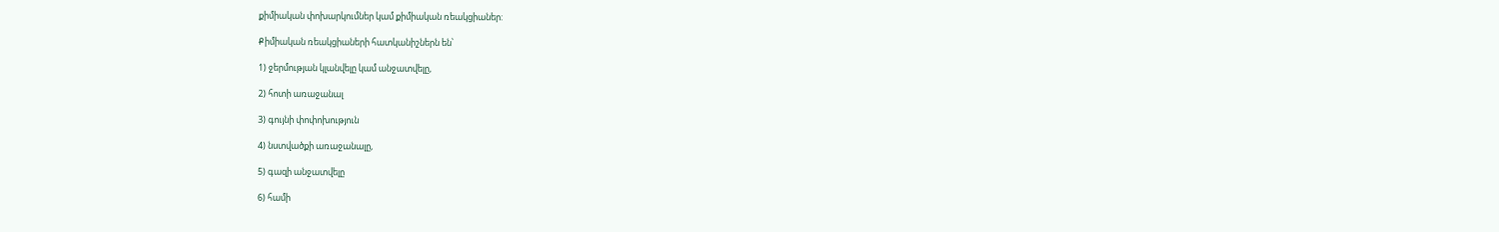քիմիական փոխարկումներ կամ քիմիական ռեակցիաներ:

Քիմիական ռեակցիաների հատկանիշներն են՝

1) ջերմության կլանվելը կամ անջատվելը,

2) հոտի առաջանալ

3) գույնի փոփոխություն

4) նստվածքի առաջանալը,

5) գազի անջատվելը

6) համի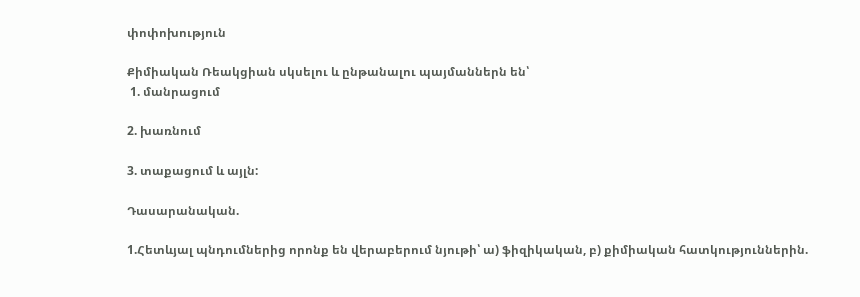փոփոխություն

Քիմիական Ռեակցիան սկսելու և ընթանալու պայմաններն են՝
 1. մանրացում

2. խառնում

3. տաքացում և այլն:

Դասարանական.

1.Հետևյալ պնդումներից որոնք են վերաբերում նյութի՝ ա) ֆիզիկական, բ) քիմիական հատկություններին.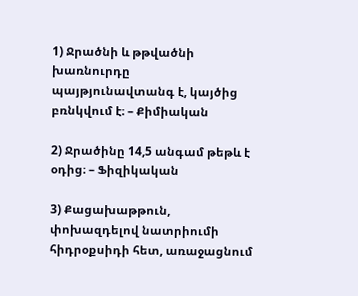1) Ջրածնի և թթվածնի խառնուրդը պայթյունավտանգ է, կայծից բռնկվում է։ – Քիմիական

2) Ջրածինը 14,5 անգամ թեթև է օդից։ – Ֆիզիկական

3) Քացախաթթուն, փոխազդելով նատրիումի հիդրօքսիդի հետ, առաջացնում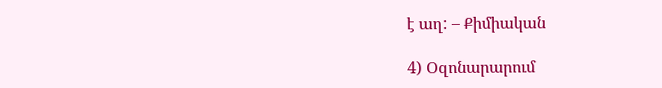է աղ: – Քիմիական

4) Օզոնարարում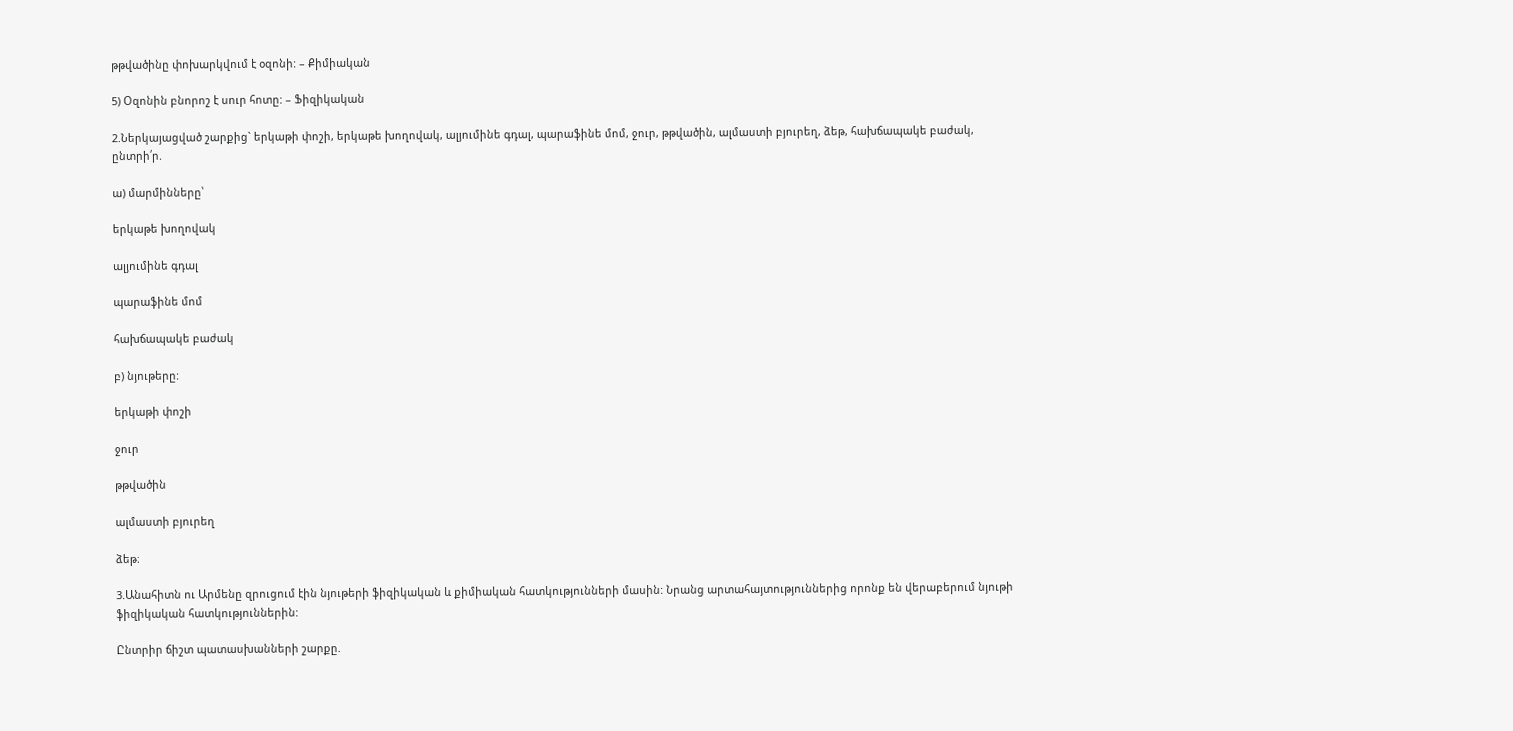թթվածինը փոխարկվում է օզոնի: – Քիմիական

5) Օզոնին բնորոշ է սուր հոտը: – Ֆիզիկական

2.Ներկայացված շարքից` երկաթի փոշի, երկաթե խողովակ, ալյումինե գդալ, պարաֆինե մոմ, ջուր, թթվածին, ալմաստի բյուրեղ, ձեթ, հախճապակե բաժակ, ընտրի՛ր.

ա) մարմինները՝

երկաթե խողովակ

ալյումինե գդալ

պարաֆինե մոմ

հախճապակե բաժակ

բ) նյութերը:

երկաթի փոշի

ջուր

թթվածին

ալմաստի բյուրեղ

ձեթ։

3.Անահիտն ու Արմենը զրուցում էին նյութերի ֆիզիկական և քիմիական հատկությունների մասին: Նրանց արտահայտություններից որոնք են վերաբերում նյութի ֆիզիկական հատկություններին:

Ընտրիր ճիշտ պատասխանների շարքը.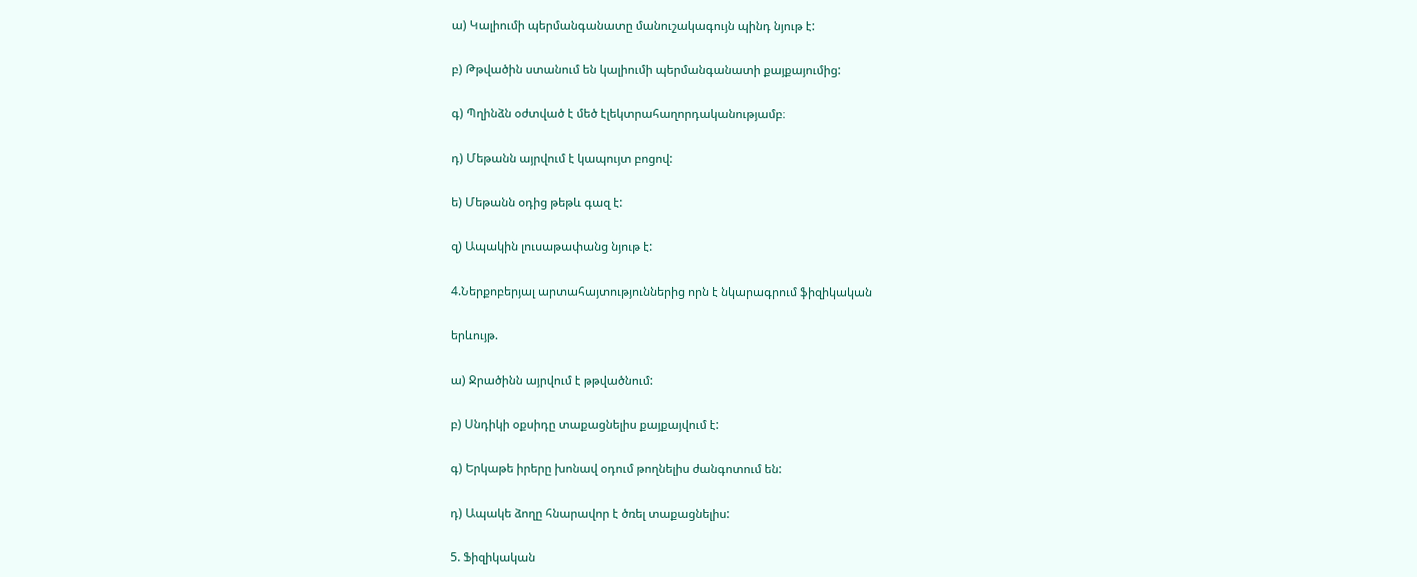ա) Կալիումի պերմանգանատը մանուշակագույն պինդ նյութ է:

բ) Թթվածին ստանում են կալիումի պերմանգանատի քայքայումից:

գ) Պղինձն օժտված է մեծ էլեկտրահաղորդականությամբ։

դ) Մեթանն այրվում է կապույտ բոցով:

ե) Մեթանն օդից թեթև գազ է:

զ) Ապակին լուսաթափանց նյութ է:

4.Ներքոբերյալ արտահայտություններից որն է նկարագրում ֆիզիկական

երևույթ.

ա) Ջրածինն այրվում է թթվածնում:

բ) Սնդիկի օքսիդը տաքացնելիս քայքայվում է:

գ) Երկաթե իրերը խոնավ օդում թողնելիս ժանգոտում են:

դ) Ապակե ձողը հնարավոր է ծռել տաքացնելիս:

5. Ֆիզիկական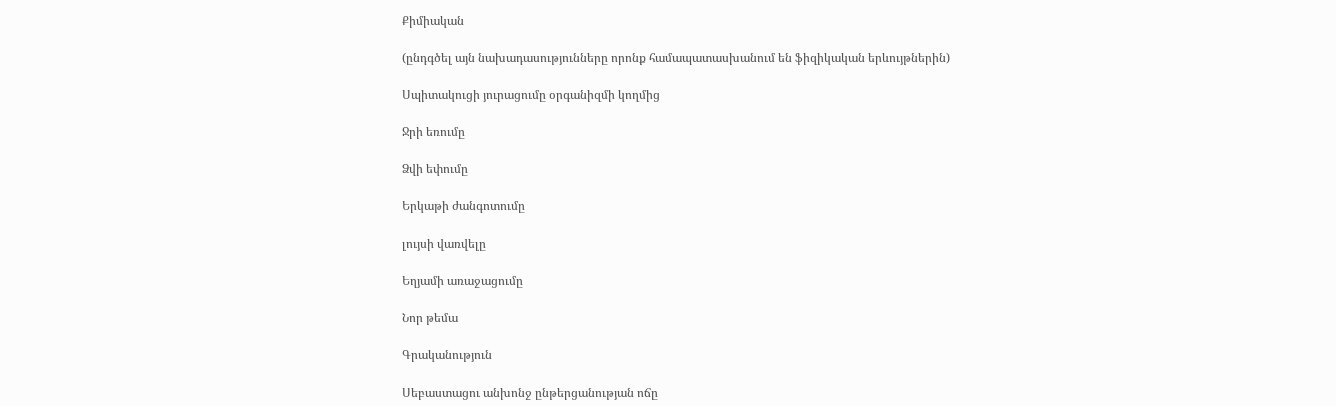Քիմիական

(ընդգծել այն նախադասությունները որոնք համապատասխանում են ֆիզիկական երևույթներին)

Սպիտակուցի յուրացումը օրգանիզմի կողմից

Ջրի եռումը

Ձվի եփումը

Երկաթի ժանգոտումը

լույսի վառվելը

Եղյամի առաջացումը

Նոր թեմա

Գրականություն

Սեբաստացու անխոնջ ընթերցանության ոճը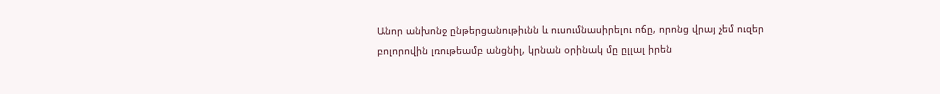Անոր անխոնջ ընթերցանութիւնն և ուսումնասիրելու ոճը, որոնց վրայ չեմ ուզեր բոլորովին լռութեամբ անցնիլ, կրնան օրինակ մը ըլլալ իրեն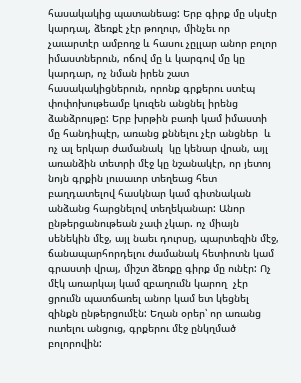հասակակից պատանեաց: Երբ գիրք մը սկսէր կարդալ, ձեռքէ չէր թողուր, մինչեւ որ չաւարտէր ամբողջ և հասու չըլլար անոր բոլոր իմաստներուն, ոճով մը և կարգով մը կը կարդար, ոչ նման իրեն շատ հասակակիցներուն, որոնք գրքերու ստէպ փոփոխութեամբ կուզեն անցնել իրենց ձանձրույթը: Երբ խրթին բառի կամ իմաստի մը հանդիպէր, առանց քննելու չէր անցներ  և ոչ ալ երկար ժամանակ  կը կենար վրան, այլ առանձին տետրի մէջ կը նշանակէր, որ յետոյ նոյն գրքին լուսաւոր տեղեաց հետ բաղդատելով հասկնար կամ գիտնական անձանց հարցնելով տեղեկանար: Անոր ընթերցանութեան չափ չկար. ոչ միայն սենեկին մէջ, այլ նաեւ դուրսը, պարտեզին մէջ, ճանապարհորդելու ժամանակ հետիոտն կամ գրաստի վրայ, միշտ ձեռքը գիրք մը ունէր: Ոչ մէկ առարկայ կամ զբաղումն կարող  չէր ցրումն պատճառել անոր կամ ետ կեցնել զինքն ընթերցումէն: Եղան օրեր՝ որ առանց ուտելու անցուց, գրքերու մէջ ընկղմած բոլորովին: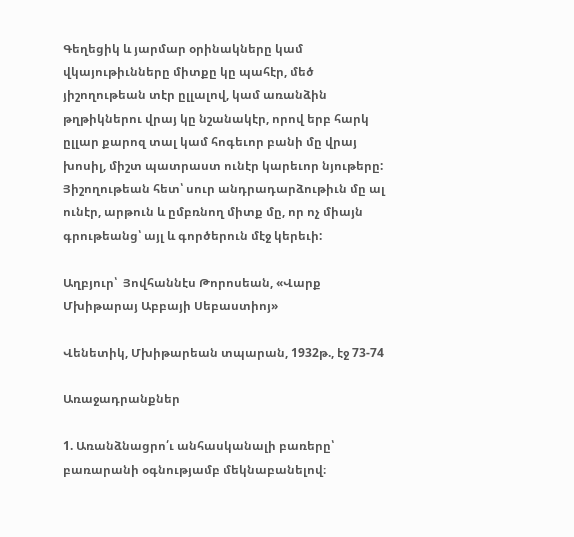Գեղեցիկ և յարմար օրինակները կամ վկայութիւնները միտքը կը պահէր, մեծ յիշողութեան տէր ըլլալով, կամ առանձին թղթիկներու վրայ կը նշանակէր, որով երբ հարկ ըլլար քարոզ տալ կամ հոգեւոր բանի մը վրայ խոսիլ, միշտ պատրաստ ունէր կարեւոր նյութերը: Յիշողութեան հետ՝ սուր անդրադարձութիւն մը ալ ունէր, արթուն և ըմբռնող միտք մը, որ ոչ միայն գրութեանց՝ այլ և գործերուն մէջ կերեւի:

Աղբյուր՝  Յովհաննէս Թորոսեան, «Վարք Մխիթարայ Աբբայի Սեբաստիոյ»

Վենետիկ, Մխիթարեան տպարան, 1932թ., էջ 73-74

Առաջադրանքներ

1. Առանձնացրո՛ւ անհասկանալի բառերը՝ բառարանի օգնությամբ մեկնաբանելով։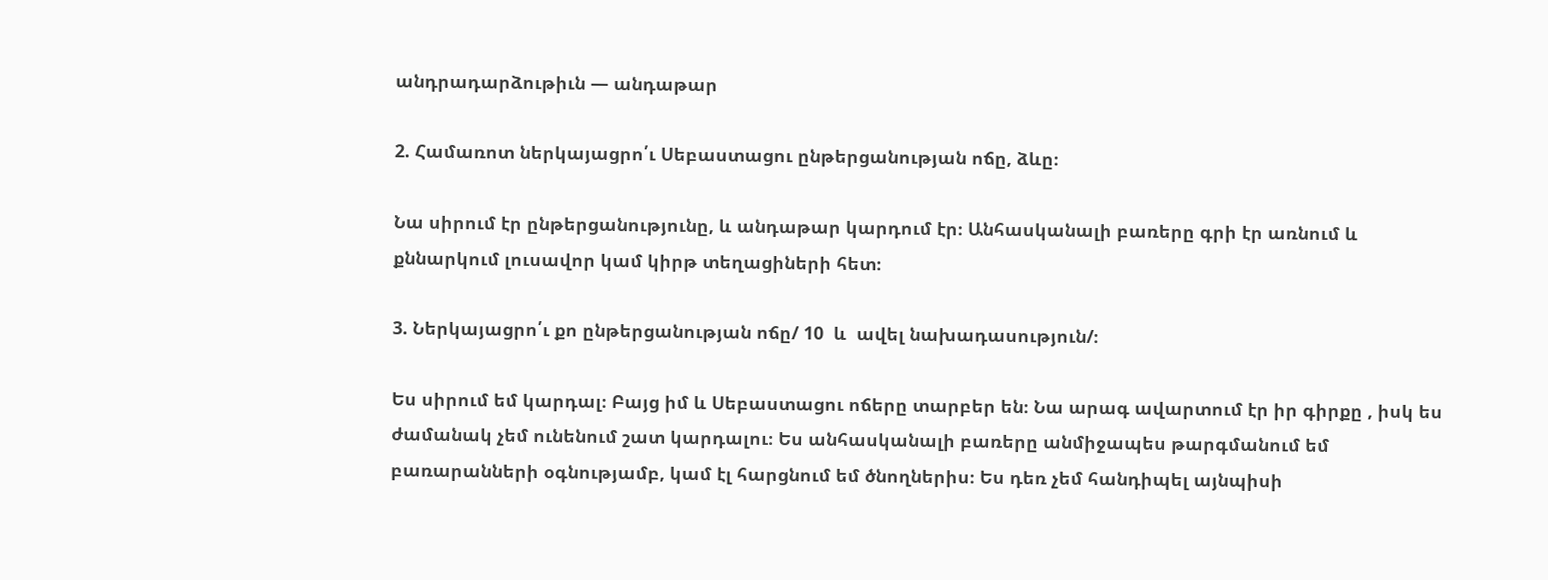անդրադարձութիւն — անդաթար

2. Համառոտ ներկայացրո՛ւ Սեբաստացու ընթերցանության ոճը, ձևը։

Նա սիրում էր ընթերցանությունը, և անդաթար կարդում էր։ Անհասկանալի բառերը գրի էր առնում և քննարկում լուսավոր կամ կիրթ տեղացիների հետ։

3. Ներկայացրո՛ւ քո ընթերցանության ոճը/ 10  և  ավել նախադասություն/։

Ես սիրում եմ կարդալ։ Բայց իմ և Սեբաստացու ոճերը տարբեր են։ Նա արագ ավարտում էր իր գիրքը , իսկ ես ժամանակ չեմ ունենում շատ կարդալու։ Ես անհասկանալի բառերը անմիջապես թարգմանում եմ բառարանների օգնությամբ, կամ էլ հարցնում եմ ծնողներիս։ Ես դեռ չեմ հանդիպել այնպիսի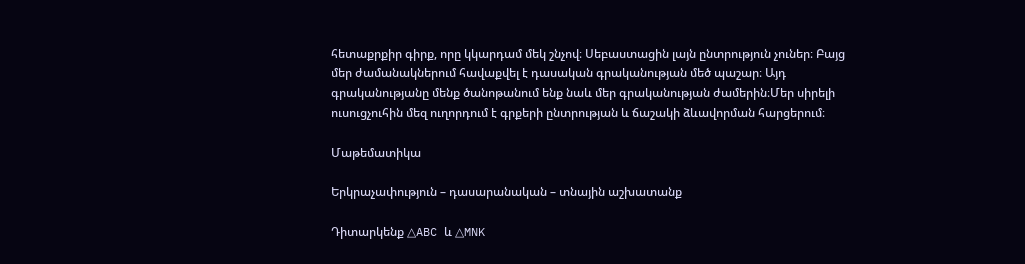հետաքրքիր գիրք, որը կկարդամ մեկ շնչով։ Սեբաստացին լայն ընտրություն չուներ։ Բայց մեր ժամանակներում հավաքվել է դասական գրականության մեծ պաշար։ Այդ գրականությանը մենք ծանոթանում ենք նաև մեր գրականության ժամերին։Մեր սիրելի ուսուցչուհին մեզ ուղորդում է գրքերի ընտրության և ճաշակի ձևավորման հարցերում։

Մաթեմատիկա

Երկրաչափություն – դասարանական – տնային աշխատանք

Դիտարկենք △ABC և △MNK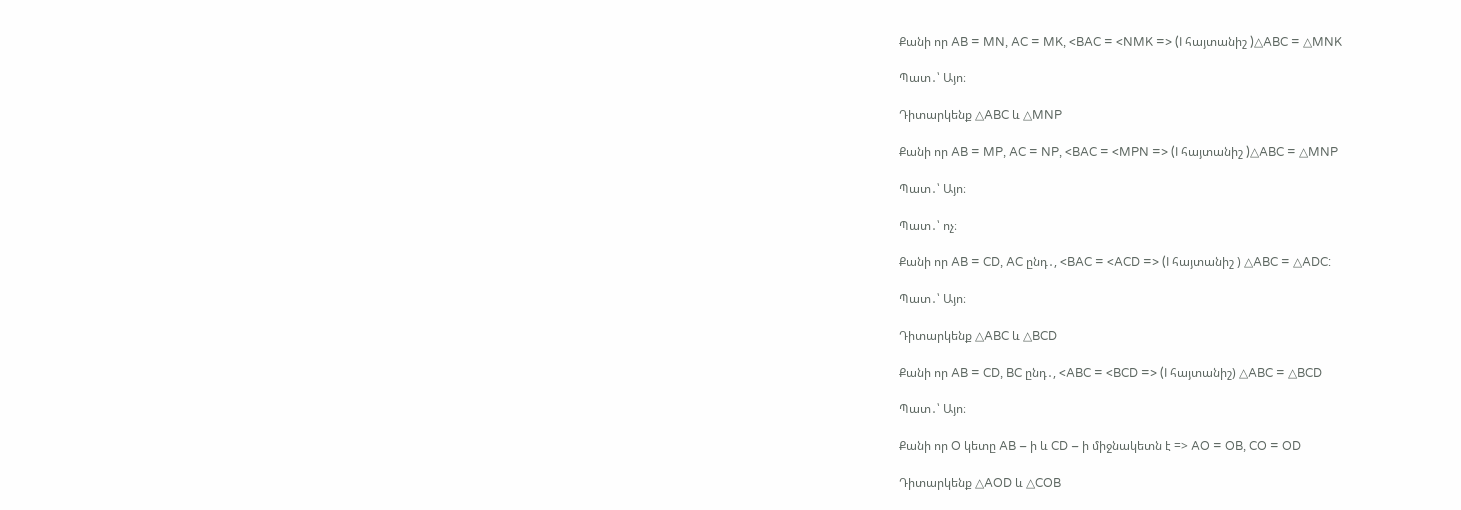Քանի որ AB = MN, AC = MK, <BAC = <NMK => (I հայտանիշ )△ABC = △MNK

Պատ․՝ Այո։

Դիտարկենք △ABC և △MNP

Քանի որ AB = MP, AC = NP, <BAC = <MPN => (I հայտանիշ )△ABC = △MNP

Պատ․՝ Այո։

Պատ․՝ ոչ։

Քանի որ AB = CD, AC ընդ․, <BAC = <ACD => (I հայտանիշ ) △ABC = △ADC:

Պատ․՝ Այո։

Դիտարկենք △ABC և △BCD

Քանի որ AB = CD, BC ընդ․, <ABC = <BCD => (I հայտանիշ) △ABC = △BCD

Պատ․՝ Այո։

Քանի որ O կետը AB – ի և CD – ի միջնակետն է => AO = OB, CO = OD

Դիտարկենք △AOD և △COB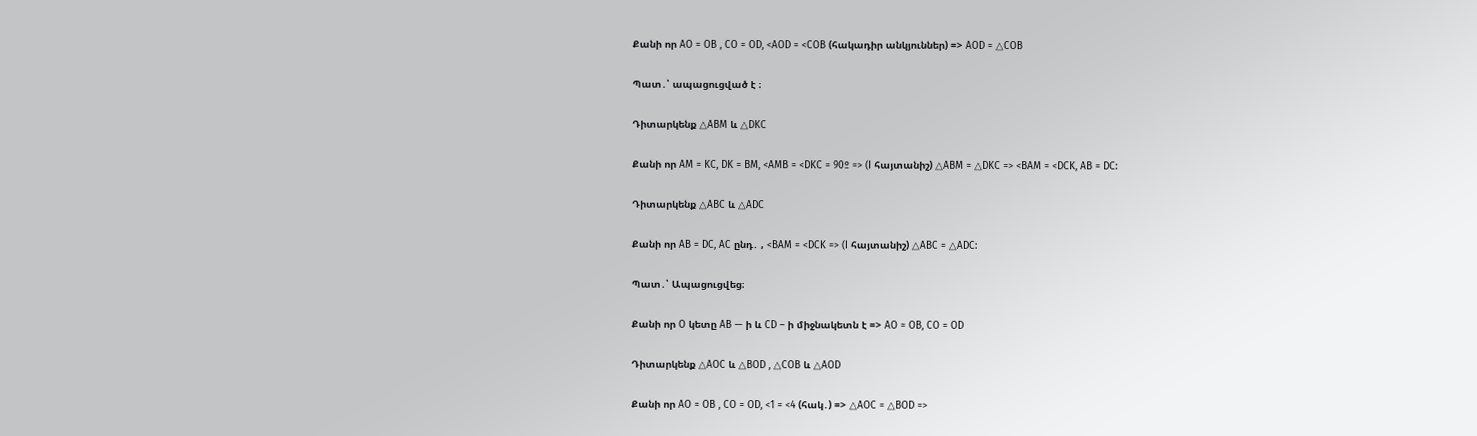Քանի որ AO = OB , CO = OD, <AOD = <COB (հակադիր անկյուններ) => AOD = △COB

Պատ․՝ ապացուցված է ։

Դիտարկենք △ABM և △DKC

Քանի որ AM = KC, DK = BM, <AMB = <DKC = 90º => (I հայտանիշ) △ABM = △DKC => <BAM = <DCK, AB = DC:

Դիտարկենք △ABC և △ADC

Քանի որ AB = DC, AC ընդ․ , <BAM = <DCK => (I հայտանիշ) △ABC = △ADC:

Պատ․՝ Ապացուցվեց։

Քանի որ O կետը AB — ի և CD – ի միջնակետն է => AO = OB, CO = OD

Դիտարկենք △AOC և △BOD , △COB և △AOD

Քանի որ AO = OB , CO = OD, <1 = <4 (հակ․) => △AOC = △BOD =>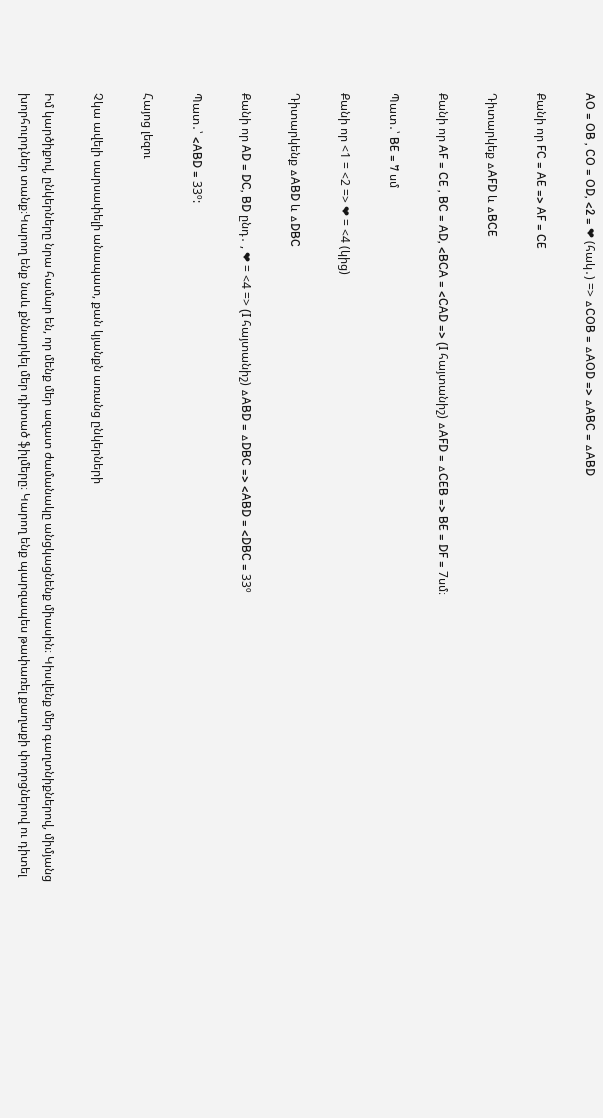AO = OB , CO = OD, <2 = ❤ (հակ․) => △COB = △AOD => △ABC = △ABD

Քանի որ FC = AE => AF = CE

Դիտարկեք △AFD և △BCE

Քանի որ AF = CE , BC = AD, <BCA = <CAD => (I հայտանիշ) △AFD = △CEB => BE = DF = 7սմ։

Պատ․՝ BE = 7 սմ

Քանի որ <1 = <2 => ❤ = <4 (կից)

Դիտարկենք △ABD և △DBC

Քանի որ AD = DC, BD ընդ․ , ❤ = <4 => (I հայտանիշ) △ABD = △DBC => <ABD = <DBC = 33º

Պատ․՝ <ABD = 33º:

Հայոց լեզու

Չկա ավելի սարսափելի անապատ, քան կյանքն առանց ընկերների

Իմ կարծիքով, ընկերները նրա համար են, որ մենք մեր ազատ ժամանակը անցկացնենք միասին։ Կիսվենք մեր գաղտնիքներով, միմյանց խորհուրդներ տանք։Կարող ենք նաև քննարկել մեր դիտած ֆիլմերը։ Կարող ենք պարզապես թափառել քաղաքի փողոցներով ու դիտել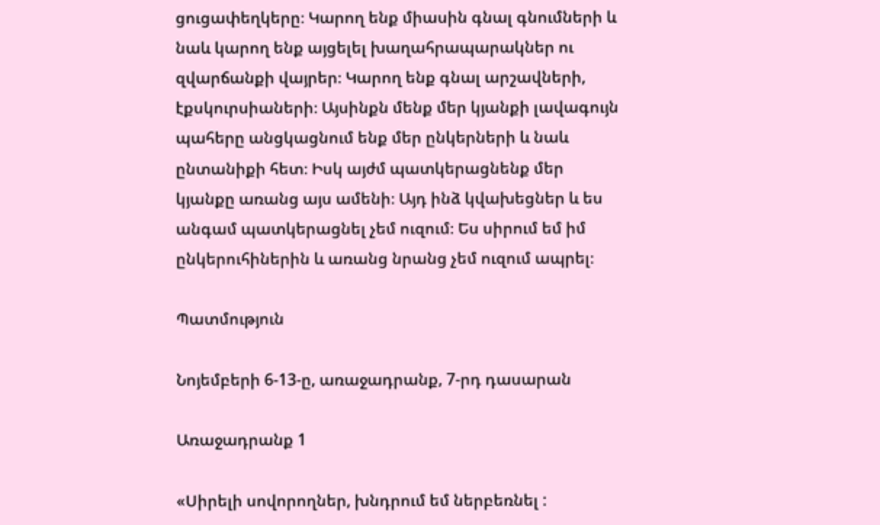ցուցափեղկերը։ Կարող ենք միասին գնալ գնումների և նաև կարող ենք այցելել խաղահրապարակներ ու զվարճանքի վայրեր։ Կարող ենք գնալ արշավների, էքսկուրսիաների։ Այսինքն մենք մեր կյանքի լավագույն պահերը անցկացնում ենք մեր ընկերների և նաև ընտանիքի հետ։ Իսկ այժմ պատկերացնենք մեր կյանքը առանց այս ամենի։ Այդ ինձ կվախեցներ և ես անգամ պատկերացնել չեմ ուզում։ Ես սիրում եմ իմ ընկերուհիներին և առանց նրանց չեմ ուզում ապրել։

Պատմություն

Նոյեմբերի 6-13-ը, առաջադրանք, 7-րդ դասարան

Առաջադրանք 1

«Սիրելի սովորողներ, խնդրում եմ ներբեռնել :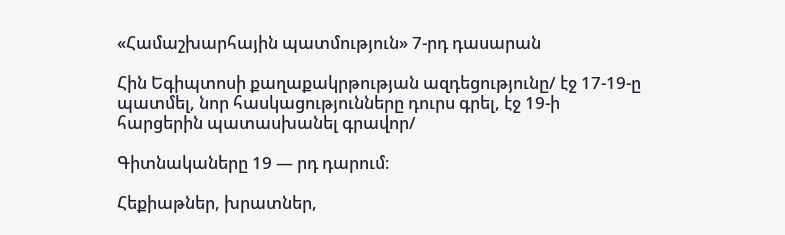«Համաշխարհային պատմություն» 7-րդ դասարան

Հին Եգիպտոսի քաղաքակրթության ազդեցությունը/ էջ 17-19-ը պատմել, նոր հասկացությունները դուրս գրել, էջ 19-ի հարցերին պատասխանել գրավոր/

Գիտնակաները 19 — րդ դարում։

Հեքիաթներ, խրատներ,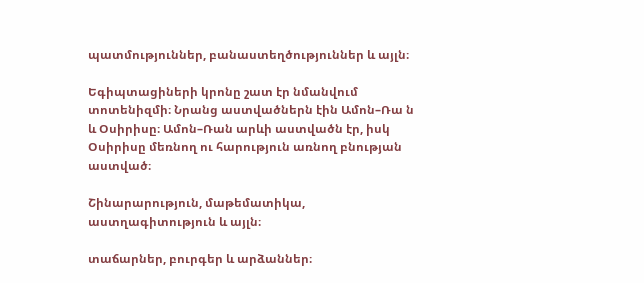պատմություններ, բանաստեղծություններ և այլն։

Եգիպտացիների կրոնը շատ էր նմանվում տոտենիզմի։ Նրանց աստվածներն էին Ամոն–Ռա ն և Օսիրիսը։ Ամոն–Ռան արևի աստվածն էր, իսկ Օսիրիսը մեռնող ու հարություն առնող բնության աստված։

Շինարարություն, մաթեմատիկա, աստղագիտություն և այլն։

տաճարներ, բուրգեր և արձաններ։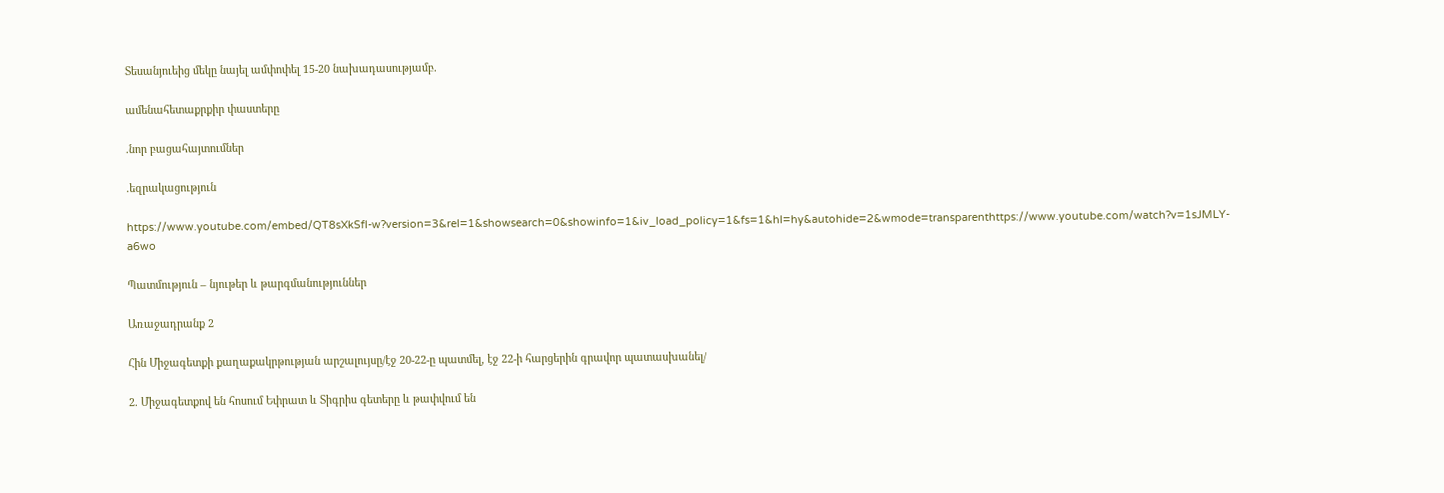Տեսանյուեից մեկը նայել ամփոփել 15-20 նախադասությամբ.

ամենահետաքրքիր փաստերը

.նոր բացահայտումներ

.եզրակացություն

https://www.youtube.com/embed/QT8sXkSfl-w?version=3&rel=1&showsearch=0&showinfo=1&iv_load_policy=1&fs=1&hl=hy&autohide=2&wmode=transparenthttps://www.youtube.com/watch?v=1sJMLY-a6wo

Պատմություն – նյութեր և թարգմանություններ

Առաջադրանք 2

Հին Միջագետքի քաղաքակրթության արշալույսը/էջ 20-22-ը պատմել, էջ 22-ի հարցերին գրավոր պատասխանել/

2. Միջագետքով են հոսում Եփրատ և Տիգրիս գետերը և թափվում են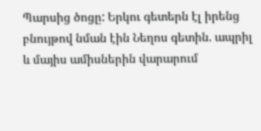Պարսից ծոցը: Երկու գետերն էլ իրենց բնույթով նման էին Նեղոս գետին. ապրիլ և մայիս ամիսներին վարարում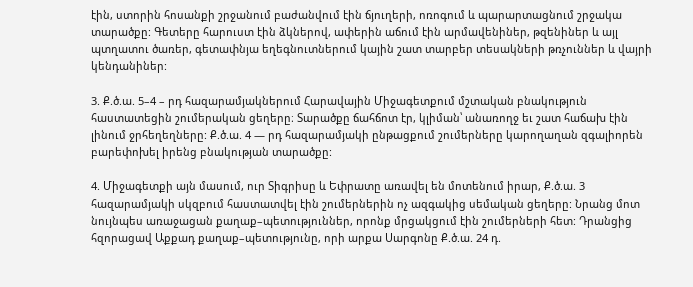էին, ստորին հոսանքի շրջանում բաժանվում էին ճյուղերի, ոռոգում և պարարտացնում շրջակա տարածքը: Գետերը հարուստ էին ձկներով, ափերին աճում էին արմավենիներ, թզենիներ և այլ պտղատու ծառեր, գետափնյա եղեգնուտներում կային շատ տարբեր տեսակների թռչուններ և վայրի կենդանիներ:

3. Ք.ծ.ա. 5–4 – րդ հազարամյակներում Հարավային Միջագետքում մշտական բնակություն հաստատեցին շումերական ցեղերը։ Տարածքը ճահճոտ էր, կլիման՝ անառողջ եւ շատ հաճախ էին լինում ջրհեղեղները: Ք.ծ.ա. 4 — րդ հազարամյակի ընթացքում շումերները կարողաղան զգալիորեն բարեփոխել իրենց բնակության տարածքը:

4. Միջագետքի այն մասում, ուր Տիգրիսը և Եփրատը առավել են մոտենում իրար, Ք.ծ.ա. 3 հազարամյակի սկզբում հաստատվել էին շումերներին ոչ ազգակից սեմական ցեղերը: Նրանց մոտ նույնպես առաջացան քաղաք–պետություններ, որոնք մրցակցում էին շումերների հետ: Դրանցից հզորացավ Աքքադ քաղաք–պետությունը, որի արքա Սարգոնը Ք.ծ.ա. 24 դ.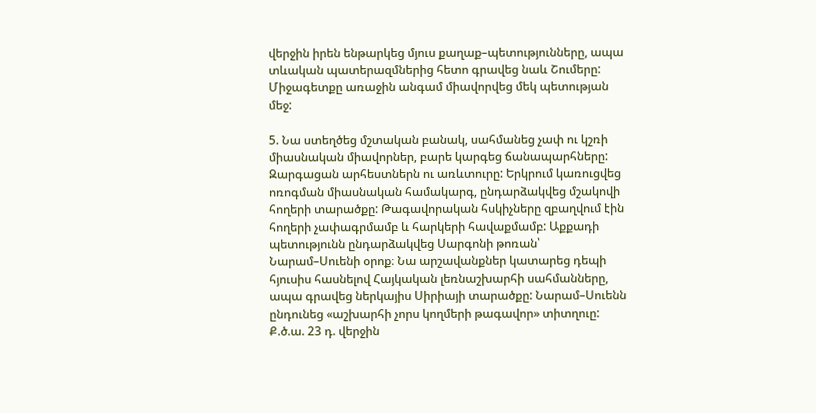վերջին իրեն ենթարկեց մյուս քաղաք–պետությունները, ապա տևական պատերազմներից հետո գրավեց նաև Շումերը: Միջագետքը առաջին անգամ միավորվեց մեկ պետության մեջ:

5. Նա ստեղծեց մշտական բանակ, սահմանեց չափ ու կշռի միասնական միավորներ, բարե կարգեց ճանապարհները: Զարգացան արհեստներն ու առևտուրը: Երկրում կառուցվեց ոռոգման միասնական համակարգ, ընդարձակվեց մշակովի հողերի տարածքը: Թագավորական հսկիչները զբաղվում էին հողերի չափագրմամբ և հարկերի հավաքմամբ: Աքքադի պետությունն ընդարձակվեց Սարգոնի թոռան՝ Նարամ–Սուենի օրոք։ Նա արշավանքներ կատարեց դեպի հյուսիս հասնելով Հայկական լեռնաշխարհի սահմանները, ապա գրավեց ներկայիս Սիրիայի տարածքը: Նարամ–Սուենն ընդունեց «աշխարհի չորս կողմերի թագավոր» տիտղուը: Ք.ծ.ա. 23 դ. վերջին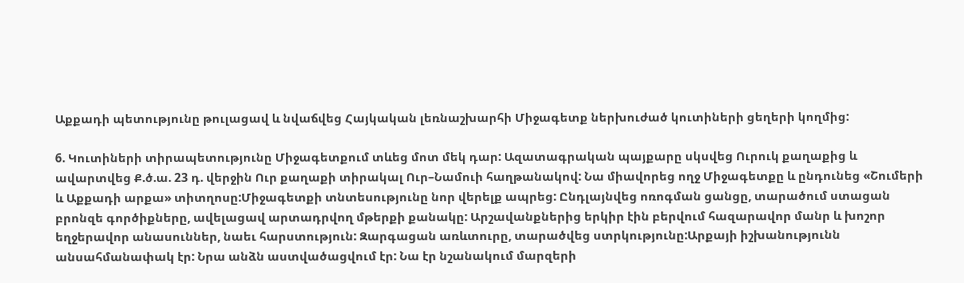Աքքադի պետությունը թուլացավ և նվաճվեց Հայկական լեռնաշխարհի Միջագետք ներխուժած կուտիների ցեղերի կողմից:

6. Կուտիների տիրապետությունը Միջագետքում տևեց մոտ մեկ դար: Ազատագրական պայքարը սկսվեց Ուրուկ քաղաքից և ավարտվեց Ք.ծ.ա. 23 դ. վերջին Ուր քաղաքի տիրակալ Ուր–Նամուի հաղթանակով: Նա միավորեց ողջ Միջագետքը և ընդունեց «Շումերի և Աքքադի արքա» տիտղոսը:Միջագետքի տնտեսությունը նոր վերելք ապրեց: Ընդլայնվեց ոռոգման ցանցը, տարածում ստացան բրոնզե գործիքները, ավելացավ արտադրվող մթերքի քանակը: Արշավանքներից երկիր էին բերվում հազարավոր մանր և խոշոր եղջերավոր անասուններ, նաեւ հարստություն: Զարգացան առևտուրը, տարածվեց ստրկությունը:Արքայի իշխանությունն անսահմանափակ էր: Նրա անձն աստվածացվում էր: Նա էր նշանակում մարզերի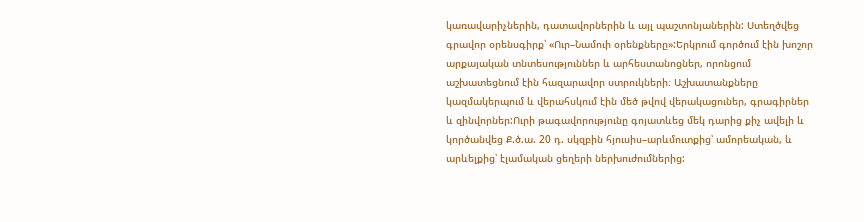կառավարիչներին, դատավորներին և այլ պաշտոնյաներին: Ստեղծվեց գրավոր օրենսգիրք՝ «Ուր–Նամուի օրենքները»:Երկրում գործում էին խոշոր արքայական տնտեսություններ և արհեստանոցներ, որոնցում աշխատեցնում էին հազարավոր ստրուկների։ Աշխատանքները կազմակերպում և վերահսկում էին մեծ թվով վերակացուներ, գրագիրներ և զինվորներ:Ուրի թագավորությունը գոյատևեց մեկ դարից քիչ ավելի և կործանվեց Ք.ծ.ա. 20 դ. սկզբին հյուսիս–արևմուտքից՝ ամորեական, և արևելքից՝ էլամական ցեղերի ներխուժումներից: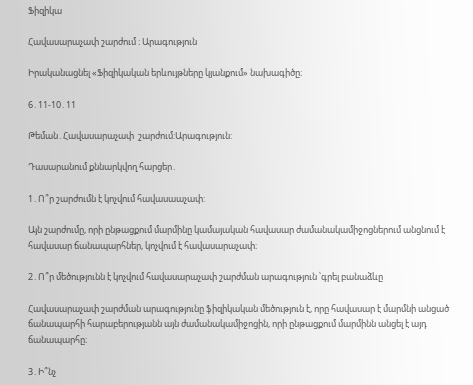Ֆիզիկա

Հավասարաչափ շարժում ։ Արագություն

Իրականացնել «Ֆիզիկական երևույթները կյանքում» նախագիծը։

6․11-10․11

Թեման․Հավասարաչափ  շարժում:Արագություն:

Դասարանում քննարկվող հարցեր․

1․Ո՞ր շարժումն է կոչվում հավասաաչափ:

Այն շարժումը, որի ընթացքում մարմինը կամայական հավասար ժամանակամիջոցներում անցնում է հավասար ճանապարհներ, կոչվում է հավասարաչափ։

2․Ո՞ր մեծությունն է կոչվում հավասարաչափ շարժման արագություն ՝գրել բանաձևը

Հավասարաչափ շարժման արագությունը ֆիզիկական մեծություն է, որը հավասար է մարմնի անցած ճանապարհի հարաբերությանն այն ժամանակամիջոցին, որի ընթացքում մարմինն անցել է այդ ճանապարհը։

3․Ի՞նչ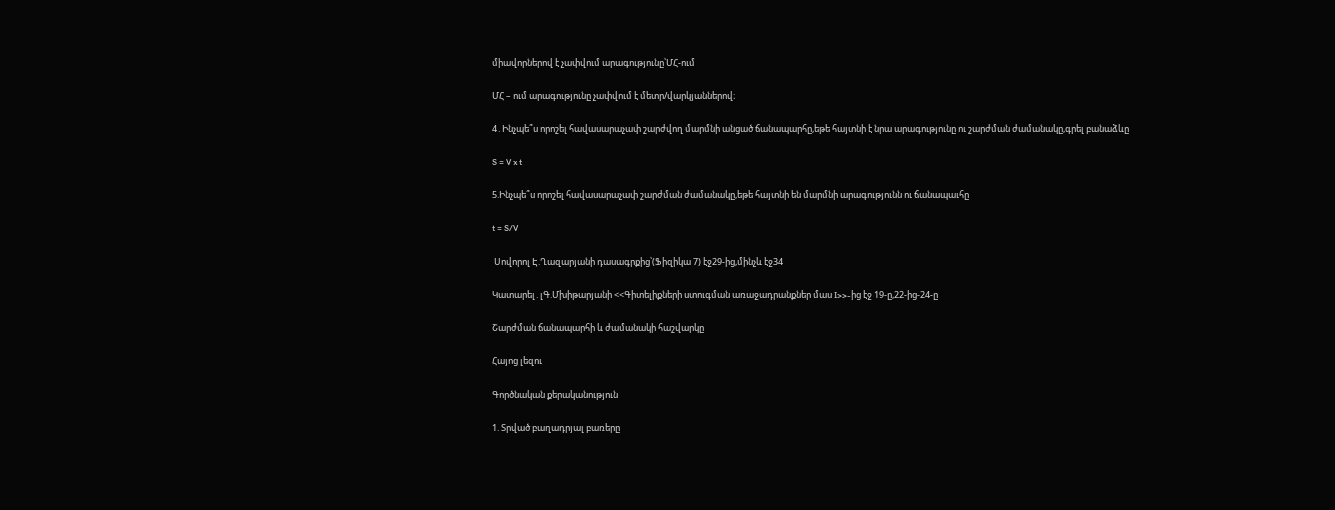միավորներով է չափվում արագությունը՝ՄՀ-ում

ՄՀ – ում արագությունը չափվում է մետր/վարկյաններով։

4․Ինչպե՞ս որոշել հավասարաչափ շարժվող մարմնի անցած ճանապարհը,եթե հայտնի է նրա արագությունը ու շարժման ժամանակը,գրել բանաձևը

S = V x t

5.Ինչպե՞ս որոշել հավասարաչափ շարժման ժամանակը,եթե հայտնի են մարմնի արագությունն ու ճանապաւհը

t = S/V

 Սովորոլ Է.Ղազարյանի դասագրքից՝(Ֆիզիկա 7) էջ29-ից,մինչև էջ34

Կատարել․լԳ.Մխիթարյանի <<Գիտելիքների ստուգման առաջադրանքներ մաս I>>-ից էջ 19-ը,22-ից-24-ը

Շարժման ճանապարհի և ժամանակի հաշվարկը

Հայոց լեզու

Գործնական քերականություն

1. Տրված բաղադրյալ բառերը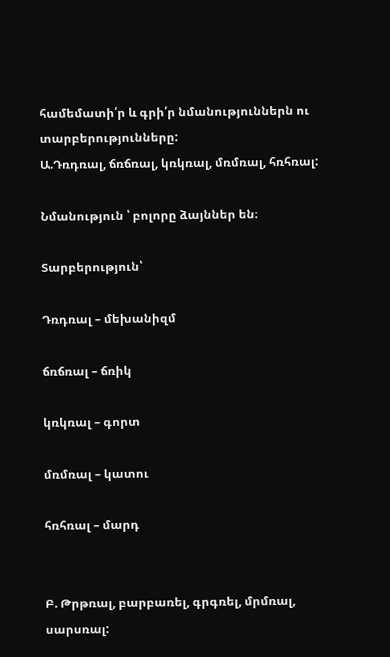համեմատի՛ր և գրի՛ր նմանություններն ու տարբերությունները:
Ա.Դռդռալ, ճռճռալ, կռկռալ, մռմռալ, հռհռալ:

Նմանություն ՝ բոլորը ձայններ են։

Տարբերություն՝

Դռդռալ – մեխանիզմ

ճռճռալ – ճռիկ

կռկռալ – գորտ

մռմռալ – կատու

հռհռալ – մարդ


Բ. Թրթռալ, բարբառել, գրգռել, մրմռալ, սարսռալ: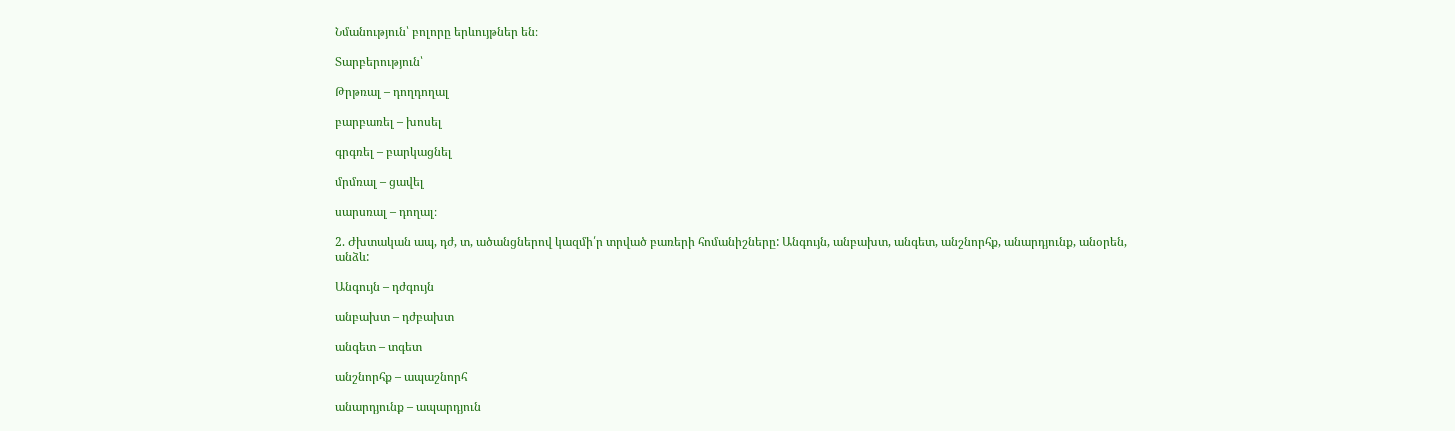Նմանություն՝ բոլորը երևույթներ են։

Տարբերություն՝

Թրթռալ – դողդողալ

բարբառել – խոսել

գրգռել – բարկացնել

մրմռալ – ցավել

սարսռալ – դողալ։

2. Ժխտական ապ, դժ, տ, ածանցներով կազմի՛ր տրված բառերի հոմանիշները: Անգույն, անբախտ, անգետ, անշնորհք, անարդյունք, անօրեն, անձև:

Անգույն – դժգույն

անբախտ – դժբախտ

անգետ – տգետ

անշնորհք – ապաշնորհ

անարդյունք – ապարդյուն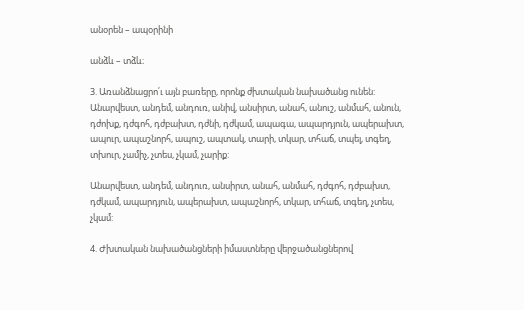անօրեն – ապօրինի

անձև – տձև։

3. Առանձնացրո՛ւ այն բառերը, որոնք ժխտական նախածանց ունեն:
Անարվեստ, անդեմ, անդուռ, անիվ, անսիրտ, անահ, անուշ, անմահ, անուն, դժոխք, դժգոհ, դժբախտ, դժնի, դժկամ, ապագա, ապարդյուն, ապերախտ, ապուր, ապաշնորհ, ապուշ, ապտակ, տարի, տկար, տհաճ, տպել, տգեղ, տխուր, չամիչ, չտես, չկամ, չարիք:

Անարվեստ, անդեմ, անդուռ, անսիրտ, անահ, անմահ, դժգոհ, դժբախտ, դժկամ, ապարդյուն, ապերախտ, ապաշնորհ, տկար, տհաճ, տգեղ, չտես, չկամ:

4. Ժխտական նախածանցների իմաստները վերջածանցներով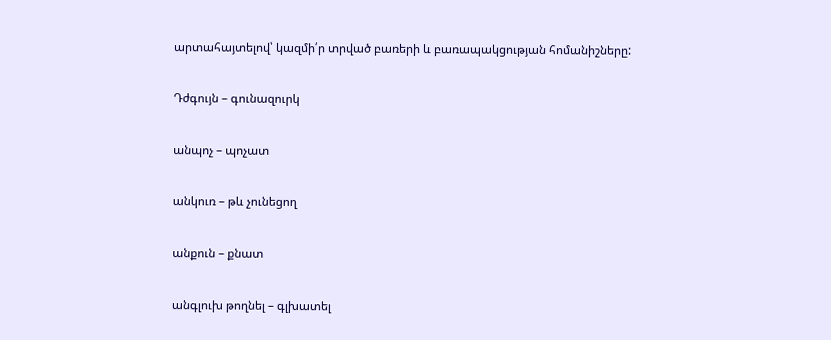արտահայտելով՝ կազմի՛ր տրված բառերի և բառապակցության հոմանիշները:

Դժգույն – գունազուրկ

անպոչ – պոչատ

անկուռ – թև չունեցող

անքուն – քնատ

անգլուխ թողնել – գլխատել